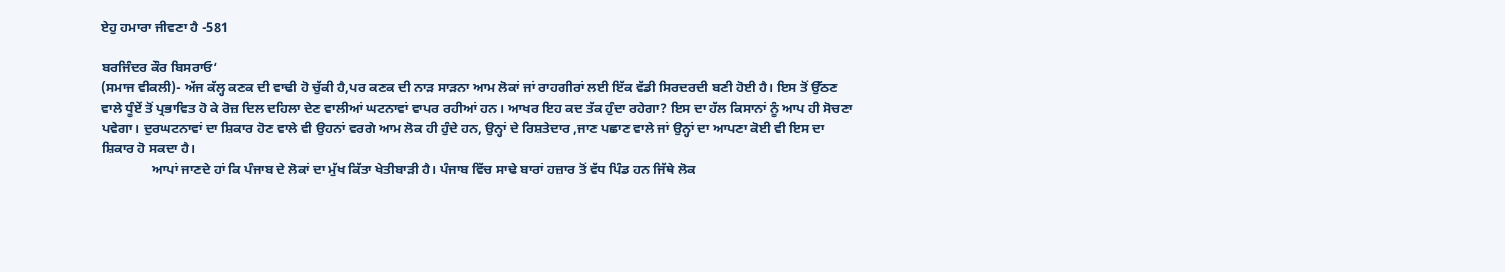ਏਹੁ ਹਮਾਰਾ ਜੀਵਣਾ ਹੈ -581

ਬਰਜਿੰਦਰ ਕੌਰ ਬਿਸਰਾਓ‘
(ਸਮਾਜ ਵੀਕਲੀ)- ਅੱਜ ਕੱਲ੍ਹ ਕਣਕ ਦੀ ਵਾਢੀ ਹੋ ਚੁੱਕੀ ਹੈ,ਪਰ ਕਣਕ ਦੀ ਨਾੜ ਸਾੜਨਾ ਆਮ ਲੋਕਾਂ ਜਾਂ ਰਾਹਗੀਰਾਂ ਲਈ ਇੱਕ ਵੱਡੀ ਸਿਰਦਰਦੀ ਬਣੀ ਹੋਈ ਹੈ। ਇਸ ਤੋਂ ਉੱਠਣ ਵਾਲੇ ਧੂੰਏਂ ਤੋਂ ਪ੍ਰਭਾਵਿਤ ਹੋ ਕੇ ਰੋਜ਼ ਦਿਲ ਦਹਿਲਾ ਦੇਣ ਵਾਲੀਆਂ ਘਟਨਾਵਾਂ ਵਾਪਰ ਰਹੀਆਂ ਹਨ। ਆਖਰ ਇਹ ਕਦ ਤੱਕ ਹੁੰਦਾ ਰਹੇਗਾ? ਇਸ ਦਾ ਹੱਲ ਕਿਸਾਨਾਂ ਨੂੰ ਆਪ ਹੀ ਸੋਚਣਾ ਪਵੇਗਾ। ਦੁਰਘਟਨਾਵਾਂ ਦਾ ਸ਼ਿਕਾਰ ਹੋਣ ਵਾਲੇ ਵੀ ਉਹਨਾਂ ਵਰਗੇ ਆਮ ਲੋਕ ਹੀ ਹੁੰਦੇ ਹਨ, ਉਨ੍ਹਾਂ ਦੇ ਰਿਸ਼ਤੇਦਾਰ ,ਜਾਣ ਪਛਾਣ ਵਾਲੇ ਜਾਂ ਉਨ੍ਹਾਂ ਦਾ ਆਪਣਾ ਕੋਈ ਵੀ ਇਸ ਦਾ ਸ਼ਿਕਾਰ ਹੋ ਸਕਦਾ ਹੈ।
               ਆਪਾਂ ਜਾਣਦੇ ਹਾਂ ਕਿ ਪੰਜਾਬ ਦੇ ਲੋਕਾਂ ਦਾ ਮੁੱਖ ਕਿੱਤਾ ਖੇਤੀਬਾੜੀ ਹੈ। ਪੰਜਾਬ ਵਿੱਚ ਸਾਢੇ ਬਾਰਾਂ ਹਜ਼ਾਰ ਤੋਂ ਵੱਧ ਪਿੰਡ ਹਨ ਜਿੱਥੇ ਲੋਕ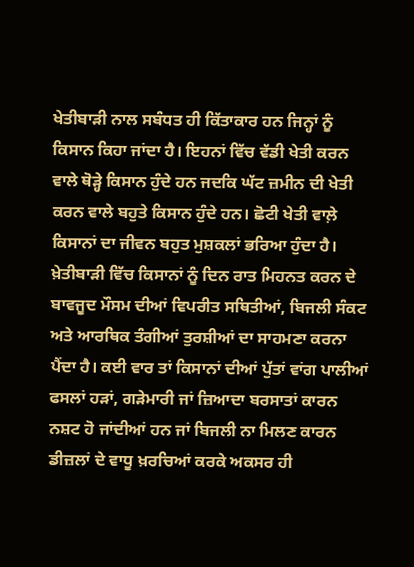ਖੇਤੀਬਾੜੀ ਨਾਲ ਸਬੰਧਤ ਹੀ ਕਿੱਤਾਕਾਰ ਹਨ ਜਿਨ੍ਹਾਂ ਨੂੰ ਕਿਸਾਨ ਕਿਹਾ ਜਾਂਦਾ ਹੈ। ਇਹਨਾਂ ਵਿੱਚ ਵੱਡੀ ਖੇਤੀ ਕਰਨ ਵਾਲੇ ਥੋੜ੍ਹੇ ਕਿਸਾਨ ਹੁੰਦੇ ਹਨ ਜਦਕਿ ਘੱਟ ਜ਼ਮੀਨ ਦੀ ਖੇਤੀ ਕਰਨ ਵਾਲੇ ਬਹੁਤੇ ਕਿਸਾਨ ਹੁੰਦੇ ਹਨ। ਛੋਟੀ ਖੇਤੀ ਵਾਲ਼ੇ ਕਿਸਾਨਾਂ ਦਾ ਜੀਵਨ ਬਹੁਤ ਮੁਸ਼ਕਲਾਂ ਭਰਿਆ ਹੁੰਦਾ ਹੈ। ਖ਼ੇਤੀਬਾੜੀ ਵਿੱਚ ਕਿਸਾਨਾਂ ਨੂੰ ਦਿਨ ਰਾਤ ਮਿਹਨਤ ਕਰਨ ਦੇ ਬਾਵਜੂਦ ਮੌਸਮ ਦੀਆਂ ਵਿਪਰੀਤ ਸਥਿਤੀਆਂ, ਬਿਜਲੀ ਸੰਕਟ ਅਤੇ ਆਰਥਿਕ ਤੰਗੀਆਂ ਤੁਰਸ਼ੀਆਂ ਦਾ ਸਾਹਮਣਾ ਕਰਨਾ ਪੈਂਦਾ ਹੈ। ਕਈ ਵਾਰ ਤਾਂ ਕਿਸਾਨਾਂ ਦੀਆਂ ਪੁੱਤਾਂ ਵਾਂਗ ਪਾਲੀਆਂ ਫਸਲਾਂ ਹੜਾਂ, ਗੜੇਮਾਰੀ ਜਾਂ ਜ਼ਿਆਦਾ ਬਰਸਾਤਾਂ ਕਾਰਨ ਨਸ਼ਟ ਹੋ ਜਾਂਦੀਆਂ ਹਨ ਜਾਂ ਬਿਜਲੀ ਨਾ ਮਿਲਣ ਕਾਰਨ ਡੀਜ਼ਲਾਂ ਦੇ ਵਾਧੂ ਖ਼ਰਚਿਆਂ ਕਰਕੇ ਅਕਸਰ ਹੀ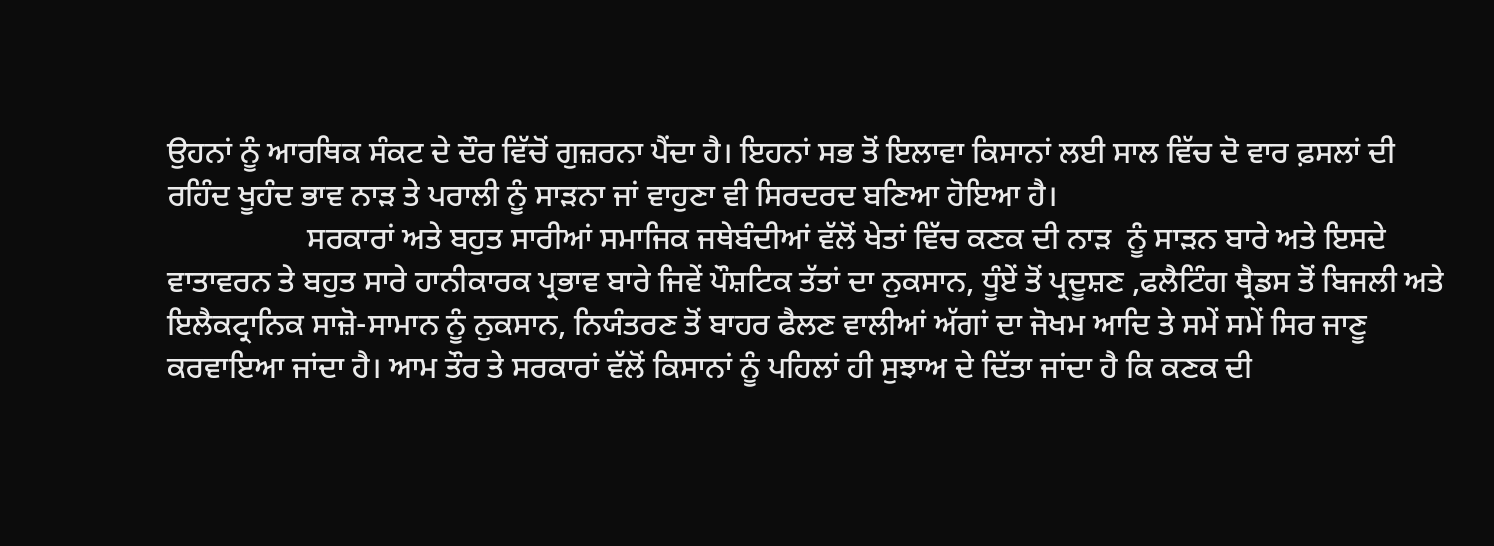ਉਹਨਾਂ ਨੂੰ ਆਰਥਿਕ ਸੰਕਟ ਦੇ ਦੌਰ ਵਿੱਚੋਂ ਗੁਜ਼ਰਨਾ ਪੈਂਦਾ ਹੈ। ਇਹਨਾਂ ਸਭ ਤੋਂ ਇਲਾਵਾ ਕਿਸਾਨਾਂ ਲਈ ਸਾਲ ਵਿੱਚ ਦੋ ਵਾਰ ਫ਼ਸਲਾਂ ਦੀ ਰਹਿੰਦ ਖੂਹੰਦ ਭਾਵ ਨਾੜ ਤੇ ਪਰਾਲੀ ਨੂੰ ਸਾੜਨਾ ਜਾਂ ਵਾਹੁਣਾ ਵੀ ਸਿਰਦਰਦ ਬਣਿਆ ਹੋਇਆ ਹੈ।
                  ਸਰਕਾਰਾਂ ਅਤੇ ਬਹੁਤ ਸਾਰੀਆਂ ਸਮਾਜਿਕ ਜਥੇਬੰਦੀਆਂ ਵੱਲੋਂ ਖੇਤਾਂ ਵਿੱਚ ਕਣਕ ਦੀ ਨਾੜ  ਨੂੰ ਸਾੜਨ ਬਾਰੇ ਅਤੇ ਇਸਦੇ ਵਾਤਾਵਰਨ ਤੇ ਬਹੁਤ ਸਾਰੇ ਹਾਨੀਕਾਰਕ ਪ੍ਰਭਾਵ ਬਾਰੇ ਜਿਵੇਂ ਪੌਸ਼ਟਿਕ ਤੱਤਾਂ ਦਾ ਨੁਕਸਾਨ, ਧੂੰਏਂ ਤੋਂ ਪ੍ਰਦੂਸ਼ਣ ,ਫਲੈਟਿੰਗ ਥ੍ਰੈਡਸ ਤੋਂ ਬਿਜਲੀ ਅਤੇ ਇਲੈਕਟ੍ਰਾਨਿਕ ਸਾਜ਼ੋ-ਸਾਮਾਨ ਨੂੰ ਨੁਕਸਾਨ, ਨਿਯੰਤਰਣ ਤੋਂ ਬਾਹਰ ਫੈਲਣ ਵਾਲੀਆਂ ਅੱਗਾਂ ਦਾ ਜੋਖਮ ਆਦਿ ਤੇ ਸਮੇਂ ਸਮੇਂ ਸਿਰ ਜਾਣੂ ਕਰਵਾਇਆ ਜਾਂਦਾ ਹੈ। ਆਮ ਤੌਰ ਤੇ ਸਰਕਾਰਾਂ ਵੱਲੋਂ ਕਿਸਾਨਾਂ ਨੂੰ ਪਹਿਲਾਂ ਹੀ ਸੁਝਾਅ ਦੇ ਦਿੱਤਾ ਜਾਂਦਾ ਹੈ ਕਿ ਕਣਕ ਦੀ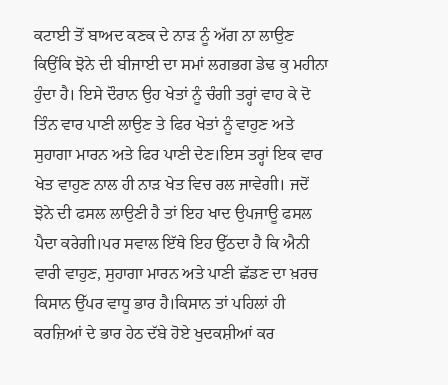ਕਟਾਈ ਤੋਂ ਬਾਅਦ ਕਣਕ ਦੇ ਨਾੜ ਨੂੰ ਅੱਗ ਨਾ ਲਾਉਣ ਕਿਉਂਕਿ ਝੋਨੇ ਦੀ ਬੀਜਾਈ ਦਾ ਸਮਾਂ ਲਗਭਗ ਡੇਢ ਕੁ ਮਹੀਨਾ ਹੁੰਦਾ ਹੈ। ਇਸੇ ਦੌਰਾਨ ਉਹ ਖੇਤਾਂ ਨੂੰ ਚੰਗੀ ਤਰ੍ਹਾਂ ਵਾਹ ਕੇ ਦੋ ਤਿੰਨ ਵਾਰ ਪਾਣੀ ਲਾਉਣ ਤੇ ਫਿਰ ਖੇਤਾਂ ਨੂੰ ਵਾਹੁਣ ਅਤੇ ਸੁਹਾਗਾ ਮਾਰਨ ਅਤੇ ਫਿਰ ਪਾਣੀ ਦੇਣ।ਇਸ ਤਰ੍ਹਾਂ ਇਕ ਵਾਰ ਖੇਤ ਵਾਹੁਣ ਨਾਲ ਹੀ ਨਾੜ ਖੇਤ ਵਿਚ ਰਲ ਜਾਵੇਗੀ। ਜਦੋਂ ਝੋਨੇ ਦੀ ਫਸਲ ਲਾਉਣੀ ਹੈ ਤਾਂ ਇਹ ਖਾਦ ਉਪਜਾਊ ਫਸਲ ਪੈਦਾ ਕਰੇਗੀ।ਪਰ ਸਵਾਲ ਇੱਥੇ ਇਹ ਉੱਠਦਾ ਹੈ ਕਿ ਐਨੀ ਵਾਰੀ ਵਾਹੁਣ, ਸੁਹਾਗਾ ਮਾਰਨ ਅਤੇ ਪਾਣੀ ਛੱਡਣ ਦਾ ਖ਼ਰਚ ਕਿਸਾਨ ਉੱਪਰ ਵਾਧੂ ਭਾਰ ਹੈ।ਕਿਸਾਨ ਤਾਂ ਪਹਿਲਾਂ ਹੀ ਕਰਜ਼ਿਆਂ ਦੇ ਭਾਰ ਹੇਠ ਦੱਬੇ ਹੋਏ ਖੁਦਕਸ਼ੀਆਂ ਕਰ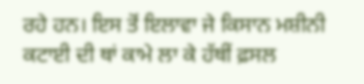ਰਹੇ ਹਨ। ਇਸ ਤੋਂ ਇਲਾਵਾ ਜੇ ਕਿਸਾਨ ਮਸ਼ੀਨੀ ਕਟਾਈ ਦੀ ਥਾਂ ਕਾਮੇ ਲਾ ਕੇ ਹੱਥੀਂ ਫ਼ਸਲ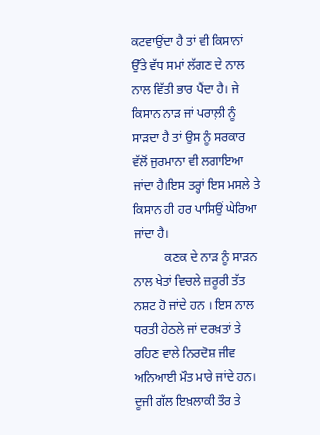ਕਟਵਾਉਂਦਾ ਹੈ ਤਾਂ ਵੀ ਕਿਸਾਨਾਂ ਉੱਤੇ ਵੱਧ ਸਮਾਂ ਲੱਗਣ ਦੇ ਨਾਲ ਨਾਲ ਵਿੱਤੀ ਭਾਰ ਪੈਂਦਾ ਹੈ। ਜੇ ਕਿਸਾਨ ਨਾੜ ਜਾਂ ਪਰਾਲ਼ੀ ਨੂੰ ਸਾੜਦਾ ਹੈ ਤਾਂ ਉਸ ਨੂੰ ਸਰਕਾਰ ਵੱਲੋਂ ਜੁਰਮਾਨਾ ਵੀ ਲਗਾਇਆ ਜਾਂਦਾ ਹੈ।ਇਸ ਤਰ੍ਹਾਂ ਇਸ ਮਸਲੇ ਤੇ ਕਿਸਾਨ ਹੀ ਹਰ ਪਾਸਿਉਂ ਘੇਰਿਆ ਜਾਂਦਾ ਹੈ।
          ਕਣਕ ਦੇ ਨਾੜ ਨੂੰ ਸਾੜਨ ਨਾਲ ਖੇਤਾਂ ਵਿਚਲੇ ਜ਼ਰੂਰੀ ਤੱਤ ਨਸ਼ਟ ਹੋ ਜਾਂਦੇ ਹਨ । ਇਸ ਨਾਲ ਧਰਤੀ ਹੇਠਲੇ ਜਾਂ ਦਰਖ਼ਤਾਂ ਤੇ ਰਹਿਣ ਵਾਲੇ ਨਿਰਦੋਸ਼ ਜੀਵ ਅਨਿਆਈ ਮੌਤ ਮਾਰੇ ਜਾਂਦੇ ਹਨ। ਦੂਜੀ ਗੱਲ ਇਖ਼ਲਾਕੀ ਤੌਰ ਤੇ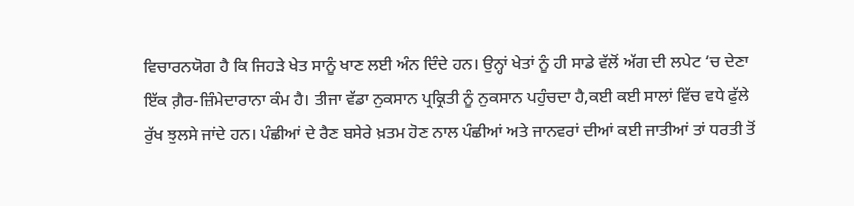ਵਿਚਾਰਨਯੋਗ ਹੈ ਕਿ ਜਿਹੜੇ ਖੇਤ ਸਾਨੂੰ ਖਾਣ ਲਈ ਅੰਨ ਦਿੰਦੇ ਹਨ। ਉਨ੍ਹਾਂ ਖੇਤਾਂ ਨੂੰ ਹੀ ਸਾਡੇ ਵੱਲੋਂ ਅੱਗ ਦੀ ਲਪੇਟ ‘ਚ ਦੇਣਾ ਇੱਕ ਗ਼ੈਰ-ਜ਼ਿੰਮੇਦਾਰਾਨਾ ਕੰਮ ਹੈ। ਤੀਜਾ ਵੱਡਾ ਨੁਕਸਾਨ ਪ੍ਰਕ੍ਰਿਤੀ ਨੂੰ ਨੁਕਸਾਨ ਪਹੁੰਚਦਾ ਹੈ,ਕਈ ਕਈ ਸਾਲਾਂ ਵਿੱਚ ਵਧੇ ਫੁੱਲੇ ਰੁੱਖ ਝੁਲਸੇ ਜਾਂਦੇ ਹਨ। ਪੰਛੀਆਂ ਦੇ ਰੈਣ ਬਸੇਰੇ ਖ਼ਤਮ ਹੋਣ ਨਾਲ ਪੰਛੀਆਂ ਅਤੇ ਜਾਨਵਰਾਂ ਦੀਆਂ ਕਈ ਜਾਤੀਆਂ ਤਾਂ ਧਰਤੀ ਤੋਂ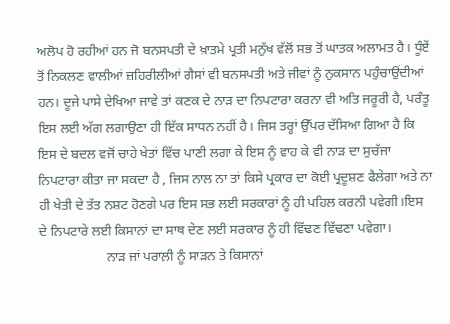ਅਲੋਪ ਹੋ ਰਹੀਆਂ ਹਨ ਜੋ ਬਨਸਪਤੀ ਦੇ ਖ਼ਾਤਮੇ ਪ੍ਰਤੀ ਮਨੁੱਖ ਵੱਲੋਂ ਸਭ ਤੋਂ ਘਾਤਕ ਅਲਾਮਤ ਹੈ। ਧੂੰਏਂ ਤੋਂ ਨਿਕਲਣ ਵਾਲੀਆਂ ਜ਼ਹਿਰੀਲੀਆਂ ਗੈਸਾਂ ਵੀ ਬਨਸਪਤੀ ਅਤੇ ਜੀਵਾਂ ਨੂੰ ਨੁਕਸਾਨ ਪਹੁੰਚਾਉਂਦੀਆਂ ਹਨ। ਦੂਜੇ ਪਾਸੇ ਦੇਖਿਆ ਜਾਵੇ ਤਾਂ ਕਣਕ ਦੇ ਨਾੜ ਦਾ ਨਿਪਟਾਰਾ ਕਰਨਾ ਵੀ ਅਤਿ ਜਰੂਰੀ ਹੈ, ਪਰੰਤੂ ਇਸ ਲਈ ਅੱਗ ਲਗਾਉਣਾ ਹੀ ਇੱਕ ਸਾਧਨ ਨਹੀਂ ਹੈ। ਜਿਸ ਤਰ੍ਹਾਂ ਉੱਪਰ ਦੱਸਿਆ ਗਿਆ ਹੈ ਕਿ ਇਸ ਦੇ ਬਦਲ ਵਜੋਂ ਚਾਹੇ ਖੇਤਾਂ ਵਿੱਚ ਪਾਣੀ ਲਗਾ ਕੇ ਇਸ ਨੂੰ ਵਾਹ ਕੇ ਵੀ ਨਾੜ ਦਾ ਸੁਚੱਜਾ ਨਿਪਟਾਰਾ ਕੀਤਾ ਜਾ ਸਕਦਾ ਹੈ , ਜਿਸ ਨਾਲ ਨਾ ਤਾਂ ਕਿਸੇ ਪ੍ਰਕਾਰ ਦਾ ਕੋਈ ਪ੍ਰਦੂਸ਼ਣ ਫੈਲੇਗਾ ਅਤੇ ਨਾ ਹੀ ਖੇਤੀ ਦੇ ਤੱਤ ਨਸ਼ਟ ਹੋਣਗੇ ਪਰ ਇਸ ਸਭ ਲਈ ਸਰਕਾਰਾਂ ਨੂੰ ਹੀ ਪਹਿਲ ਕਰਨੀ ਪਵੇਗੀ।ਇਸ ਦੇ ਨਿਪਟਾਰੇ ਲਈ ਕਿਸਾਨਾਂ ਦਾ ਸਾਥ ਦੇਣ ਲਈ ਸਰਕਾਰ ਨੂੰ ਹੀ ਵਿੱਢਣ ਵਿੱਢਣਾ ਪਵੇਗਾ।
                    ਨਾੜ ਜਾਂ ਪਰਾਲ਼ੀ ਨੂੰ ਸਾੜਨ ਤੇ ਕਿਸਾਨਾਂ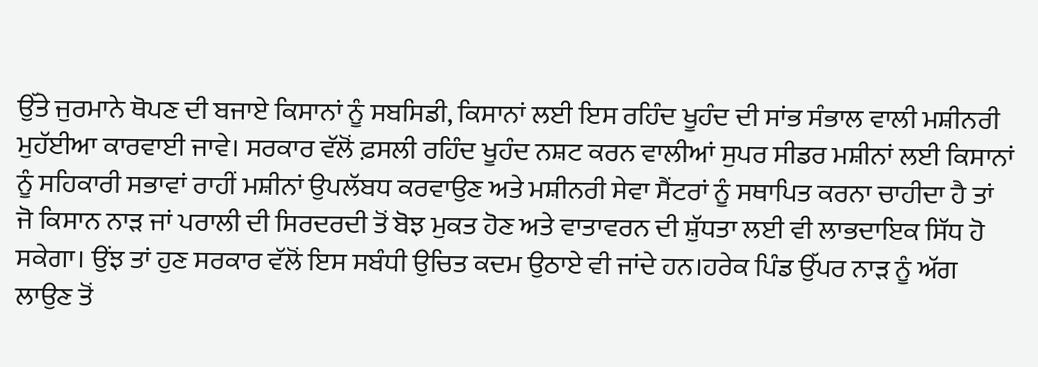ਉੱਤੇ ਜੁਰਮਾਨੇ ਥੋਪਣ ਦੀ ਬਜਾਏ ਕਿਸਾਨਾਂ ਨੂੰ ਸਬਸਿਡੀ, ਕਿਸਾਨਾਂ ਲਈ ਇਸ ਰਹਿੰਦ ਖੂਹੰਦ ਦੀ ਸਾਂਭ ਸੰਭਾਲ ਵਾਲੀ ਮਸ਼ੀਨਰੀ ਮੁਹੱਈਆ ਕਾਰਵਾਈ ਜਾਵੇ। ਸਰਕਾਰ ਵੱਲੋਂ ਫ਼ਸਲੀ ਰਹਿੰਦ ਖੂਹੰਦ ਨਸ਼ਟ ਕਰਨ ਵਾਲੀਆਂ ਸੁਪਰ ਸੀਡਰ ਮਸ਼ੀਨਾਂ ਲਈ ਕਿਸਾਨਾਂ ਨੂੰ ਸਹਿਕਾਰੀ ਸਭਾਵਾਂ ਰਾਹੀਂ ਮਸ਼ੀਨਾਂ ਉਪਲੱਬਧ ਕਰਵਾਉਣ ਅਤੇ ਮਸ਼ੀਨਰੀ ਸੇਵਾ ਸੈਂਟਰਾਂ ਨੂੰ ਸਥਾਪਿਤ ਕਰਨਾ ਚਾਹੀਦਾ ਹੈ ਤਾਂ ਜੋ ਕਿਸਾਨ ਨਾੜ ਜਾਂ ਪਰਾਲੀ ਦੀ ਸਿਰਦਰਦੀ ਤੋਂ ਬੋਝ ਮੁਕਤ ਹੋਣ ਅਤੇ ਵਾਤਾਵਰਨ ਦੀ ਸ਼ੁੱਧਤਾ ਲਈ ਵੀ ਲਾਭਦਾਇਕ ਸਿੱਧ ਹੋ ਸਕੇਗਾ। ਉਂਝ ਤਾਂ ਹੁਣ ਸਰਕਾਰ ਵੱਲੋਂ ਇਸ ਸਬੰਧੀ ਉਚਿਤ ਕਦਮ ਉਠਾਏ ਵੀ ਜਾਂਦੇ ਹਨ।ਹਰੇਕ ਪਿੰਡ ਉੱਪਰ ਨਾੜ ਨੂੰ ਅੱਗ ਲਾਉਣ ਤੋਂ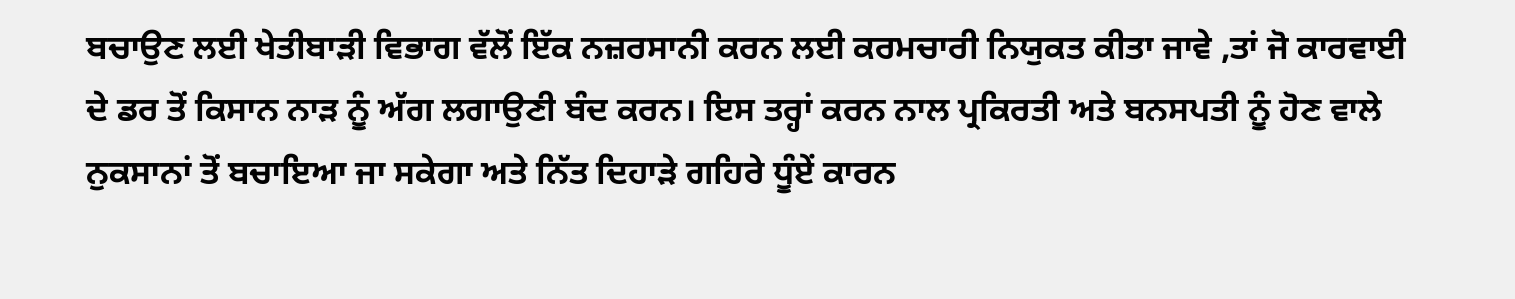ਬਚਾਉਣ ਲਈ ਖੇਤੀਬਾੜੀ ਵਿਭਾਗ ਵੱਲੋਂ ਇੱਕ ਨਜ਼ਰਸਾਨੀ ਕਰਨ ਲਈ ਕਰਮਚਾਰੀ ਨਿਯੁਕਤ ਕੀਤਾ ਜਾਵੇ ,ਤਾਂ ਜੋ ਕਾਰਵਾਈ ਦੇ ਡਰ ਤੋਂ ਕਿਸਾਨ ਨਾੜ ਨੂੰ ਅੱਗ ਲਗਾਉਣੀ ਬੰਦ ਕਰਨ। ਇਸ ਤਰ੍ਹਾਂ ਕਰਨ ਨਾਲ ਪ੍ਰਕਿਰਤੀ ਅਤੇ ਬਨਸਪਤੀ ਨੂੰ ਹੋਣ ਵਾਲੇ ਨੁਕਸਾਨਾਂ ਤੋਂ ਬਚਾਇਆ ਜਾ ਸਕੇਗਾ ਅਤੇ ਨਿੱਤ ਦਿਹਾੜੇ ਗਹਿਰੇ ਧੂੰਏਂ ਕਾਰਨ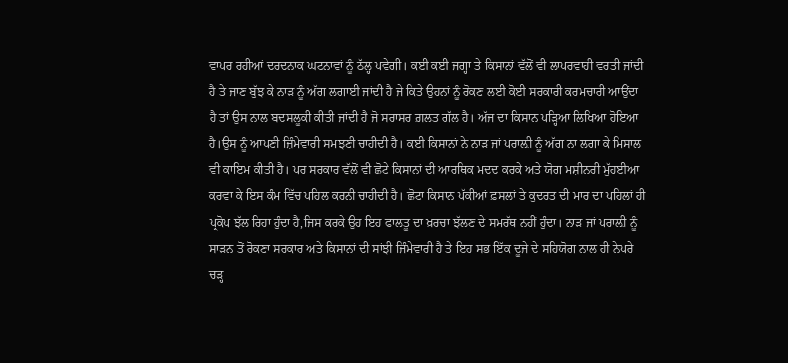ਵਾਪਰ ਰਹੀਆਂ ਦਰਦਨਾਕ ਘਟਨਾਵਾਂ ਨੂੰ ਠੱਲ੍ਹ ਪਵੇਗੀ। ਕਈ ਕਈ ਜਗ੍ਹਾ ਤੇ ਕਿਸਾਨਾਂ ਵੱਲੋਂ ਵੀ ਲਾਪਰਵਾਹੀ ਵਰਤੀ ਜਾਂਦੀ ਹੈ ਤੇ ਜਾਣ ਬੁੱਝ ਕੇ ਨਾੜ ਨੂੰ ਅੱਗ ਲਗਾਈ ਜਾਂਦੀ ਹੈ ਜੇ ਕਿਤੇ ਉਹਨਾਂ ਨੂੰ ਰੋਕਣ ਲਈ ਕੋਈ ਸਰਕਾਰੀ ਕਰਮਚਾਰੀ ਆਉਂਦਾ ਹੈ ਤਾਂ ਉਸ ਨਾਲ ਬਦਸਲੂਕੀ ਕੀਤੀ ਜਾਂਦੀ ਹੈ ਜੋ ਸਰਾਸਰ ਗ਼ਲਤ ਗੱਲ ਹੈ। ਅੱਜ ਦਾ ਕਿਸਾਨ ਪੜ੍ਹਿਆ ਲਿਖਿਆ ਹੋਇਆ ਹੈ।ਉਸ ਨੂੰ ਆਪਣੀ ਜ਼ਿੰਮੇਵਾਰੀ ਸਮਝਣੀ ਚਾਹੀਦੀ ਹੈ। ਕਈ ਕਿਸਾਨਾਂ ਨੇ ਨਾੜ ਜਾਂ ਪਰਾਲ਼ੀ ਨੂੰ ਅੱਗ ਨਾ ਲਗਾ ਕੇ ਮਿਸਾਲ ਵੀ ਕਾਇਮ ਕੀਤੀ ਹੈ। ਪਰ ਸਰਕਾਰ ਵੱਲੋਂ ਵੀ ਛੋਟੇ ਕਿਸਾਨਾਂ ਦੀ ਆਰਥਿਕ ਮਦਦ ਕਰਕੇ ਅਤੇ ਯੋਗ ਮਸ਼ੀਨਰੀ ਮੁੱਹਈਆ ਕਰਵਾ ਕੇ ਇਸ ਕੰਮ ਵਿੱਚ ਪਹਿਲ ਕਰਨੀ ਚਾਹੀਦੀ ਹੈ। ਛੋਟਾ ਕਿਸਾਨ ਪੱਕੀਆਂ ਫ਼ਸਲਾਂ ਤੇ ਕੁਦਰਤ ਦੀ ਮਾਰ ਦਾ ਪਹਿਲਾਂ ਹੀ ਪ੍ਰਕੋਪ ਝੱਲ ਰਿਹਾ ਹੁੰਦਾ ਹੈ,ਜਿਸ ਕਰਕੇ ਉਹ ਇਹ ਫਾਲਤੂ ਦਾ ਖ਼ਰਚਾ ਝੱਲਣ ਦੇ ਸਮਰੱਥ ਨਹੀਂ ਹੁੰਦਾ। ਨਾੜ ਜਾਂ ਪਰਾਲ਼ੀ ਨੂੰ ਸਾੜਨ ਤੋਂ ਰੋਕਣਾ ਸਰਕਾਰ ਅਤੇ ਕਿਸਾਨਾਂ ਦੀ ਸਾਂਝੀ ਜਿੰਮੇਵਾਰੀ ਹੈ ਤੇ ਇਹ ਸਭ ਇੱਕ ਦੂਜੇ ਦੇ ਸਹਿਯੋਗ ਨਾਲ ਹੀ ਨੇਪਰੇ ਚੜ੍ਹ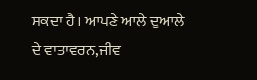ਸਕਦਾ ਹੈ। ਆਪਣੇ ਆਲੇ ਦੁਆਲੇ ਦੇ ਵਾਤਾਵਰਨ,ਜੀਵ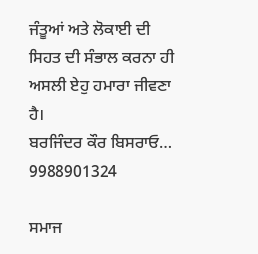ਜੰਤੂਆਂ ਅਤੇ ਲੋਕਾਈ ਦੀ ਸਿਹਤ ਦੀ ਸੰਭਾਲ ਕਰਨਾ ਹੀ ਅਸਲੀ ਏਹੁ ਹਮਾਰਾ ਜੀਵਣਾ ਹੈ।
ਬਰਜਿੰਦਰ ਕੌਰ ਬਿਸਰਾਓ…
9988901324

ਸਮਾਜ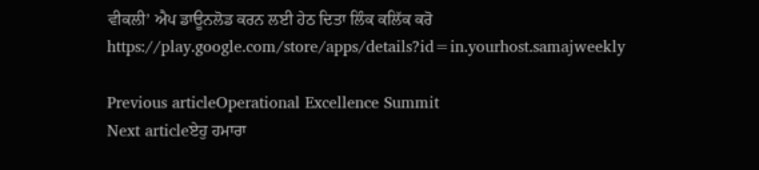ਵੀਕਲੀ’ ਐਪ ਡਾਊਨਲੋਡ ਕਰਨ ਲਈ ਹੇਠ ਦਿਤਾ ਲਿੰਕ ਕਲਿੱਕ ਕਰੋ
https://play.google.com/store/apps/details?id=in.yourhost.samajweekly

Previous articleOperational Excellence Summit
Next articleਏਹੁ ਹਮਾਰਾ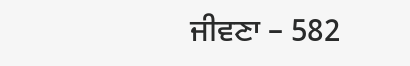ਜੀਵਣਾ – 582